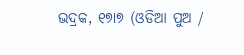ଭଦ୍ରକ, ୧୭ା୭ (ଓଡିଆ ପୁଅ /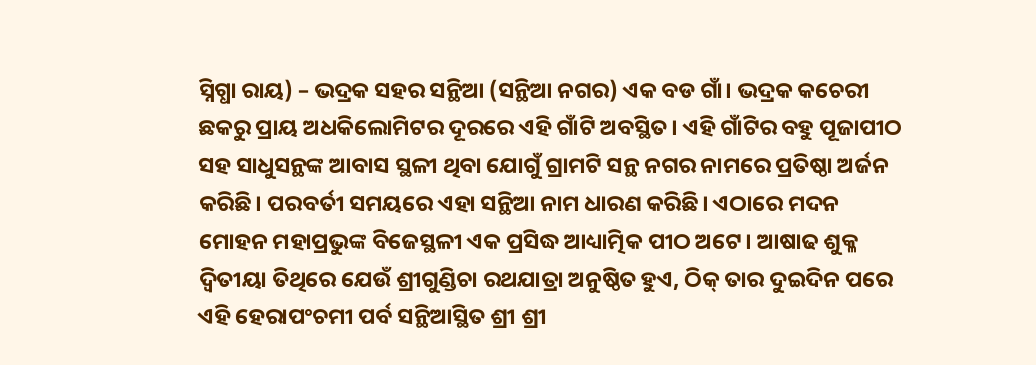ସ୍ନିଗ୍ଧା ରାୟ) – ଭଦ୍ରକ ସହର ସନ୍ଥିଆ (ସନ୍ଥିଆ ନଗର) ଏକ ବଡ ଗାଁ। ଭଦ୍ରକ କଚେରୀ ଛକରୁ ପ୍ରାୟ ଅଧକିଲୋମିଟର ଦୂରରେ ଏହି ଗାଁଟି ଅବସ୍ଥିତ। ଏହି ଗାଁଟିର ବହୁ ପୂଜାପୀଠ ସହ ସାଧୁସନ୍ଥଙ୍କ ଆବାସ ସ୍ଥଳୀ ଥିବା ଯୋଗୁଁ ଗ୍ରାମଟି ସନ୍ଥ ନଗର ନାମରେ ପ୍ରତିଷ୍ଠା ଅର୍ଜନ କରିଛି। ପରବର୍ତୀ ସମୟରେ ଏହା ସନ୍ଥିଆ ନାମ ଧାରଣ କରିଛି। ଏଠାରେ ମଦନ ମୋହନ ମହାପ୍ରଭୁଙ୍କ ବିଜେସ୍ଥଳୀ ଏକ ପ୍ରସିଦ୍ଧ ଆଧ୍ୟାତ୍ମିକ ପୀଠ ଅଟେ। ଆଷାଢ ଶୁକ୍ଳ ଦ୍ୱିତୀୟା ତିଥିରେ ଯେଉଁ ଶ୍ରୀଗୁଣ୍ଡିଚା ରଥଯାତ୍ରା ଅନୁଷ୍ଠିତ ହୁଏ, ଠିକ୍ ତାର ଦୁଇଦିନ ପରେ ଏହି ହେରାପଂଚମୀ ପର୍ବ ସନ୍ଥିଆସ୍ଥିତ ଶ୍ରୀ ଶ୍ରୀ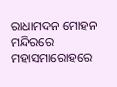ରାଧାମଦନ ମୋହନ ମନ୍ଦିରରେ ମହାସମାରୋହରେ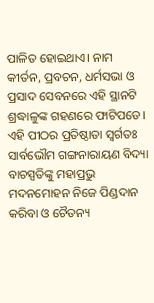ପାଳିତ ହୋଇଥାଏ। ନାମ କୀର୍ତନ, ପ୍ରବଚନ, ଧର୍ମସଭା ଓ ପ୍ରସାଦ ସେବନରେ ଏହି ସ୍ଥାନଟି ଶ୍ରଦ୍ଧାଳୁଙ୍କ ଗହଣରେ ଫାଟିପଡେ। ଏହି ପୀଠର ପ୍ରତିଷ୍ଠାତା ସ୍ୱର୍ଗତଃ ସାର୍ବଭୌମ ଗଙ୍ଗନାରାୟଣ ବିଦ୍ୟା ବାଚସ୍ପତିଙ୍କୁ ମହାପ୍ରଭୁ ମଦନମୋହନ ନିଜେ ପିଣ୍ଡଦାନ କରିବା ଓ ଚୈତନ୍ୟ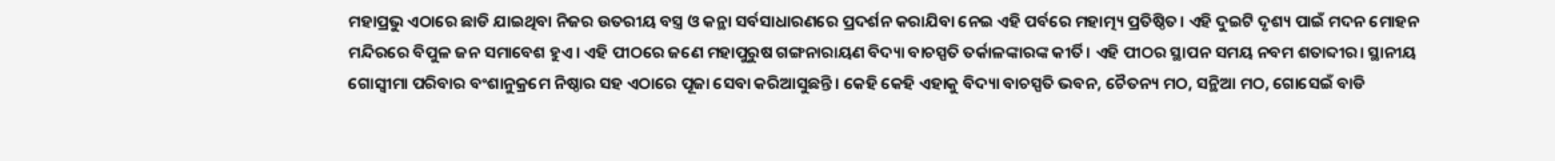ମହାପ୍ରଭୁ ଏଠାରେ ଛାଡି ଯାଇଥିବା ନିଜର ଉତରୀୟ ବସ୍ତ୍ର ଓ କନ୍ଥା ସର୍ବସାଧାରଣରେ ପ୍ରଦର୍ଶନ କରାଯିବା ନେଇ ଏହି ପର୍ବରେ ମହାତ୍ମ୍ୟ ପ୍ରତିଷ୍ଠିତ। ଏହି ଦୁଇଟି ଦୃଶ୍ୟ ପାଇଁ ମଦନ ମୋହନ ମନ୍ଦିରରେ ବିପୁଳ ଜନ ସମାବେଶ ହୁଏ। ଏହି ପୀଠରେ ଜଣେ ମହାପୁରୁଷ ଗଙ୍ଗନାରାୟଣ ବିଦ୍ୟା ବାଚସ୍ପତି ତର୍କାଳଙ୍କାରଙ୍କ କୀର୍ତି। ଏହି ପୀଠର ସ୍ଥାପନ ସମୟ ନବମ ଶତାବ୍ଦୀର। ସ୍ଥାନୀୟ ଗୋସ୍ୱୀମା ପରିବାର ବଂଶାନୁକ୍ରମେ ନିଷ୍ଠାର ସହ ଏଠାରେ ପୂଜା ସେବା କରିଆସୁଛନ୍ତି। କେହି କେହି ଏହାକୁ ବିଦ୍ୟା ବାଚସ୍ପତି ଭବନ, ଚୈତନ୍ୟ ମଠ, ସନ୍ଥିଆ ମଠ, ଗୋସେଇଁ ବାଡି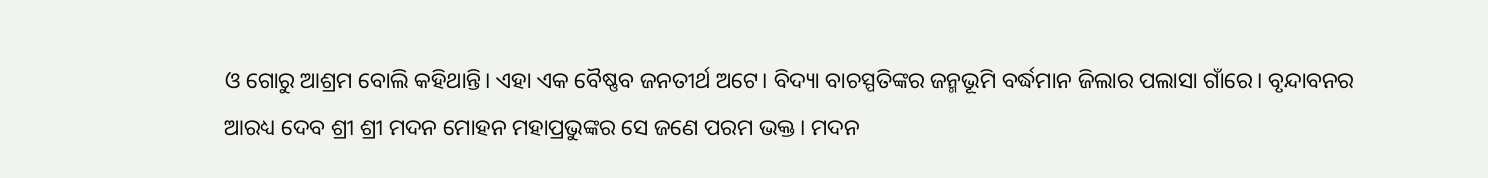ଓ ଗୋରୁ ଆଶ୍ରମ ବୋଲି କହିଥାନ୍ତି। ଏହା ଏକ ବୈଷ୍ଣବ ଜନତୀର୍ଥ ଅଟେ। ବିଦ୍ୟା ବାଚସ୍ପତିଙ୍କର ଜନ୍ମଭୂମି ବର୍ଦ୍ଧମାନ ଜିଲାର ପଲାସା ଗାଁରେ। ବୃନ୍ଦାବନର ଆରଧ୍ୟ ଦେବ ଶ୍ରୀ ଶ୍ରୀ ମଦନ ମୋହନ ମହାପ୍ରଭୁଙ୍କର ସେ ଜଣେ ପରମ ଭକ୍ତ। ମଦନ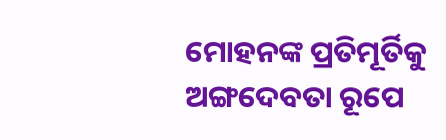ମୋହନଙ୍କ ପ୍ରତିମୂର୍ତିକୁ ଅଙ୍ଗଦେବତା ରୂପେ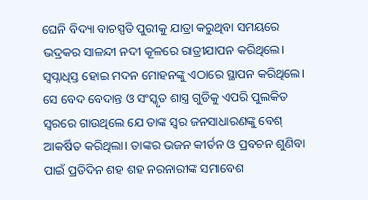ଘେନି ବିଦ୍ୟା ବାଚସ୍ପତି ପୁରୀକୁ ଯାତ୍ରା କରୁଥିବା ସମୟରେ ଭଦ୍ରକର ସାଳନ୍ଦୀ ନଦୀ କୂଳରେ ରାତ୍ରୀଯାପନ କରିଥିଲେ। ସ୍ୱପ୍ନାଧିସ୍ତ ହୋଇ ମଦନ ମୋହନଙ୍କୁ ଏଠାରେ ସ୍ଥାପନ କରିଥିଲେ। ସେ ବେଦ ବେଦାନ୍ତ ଓ ସଂସ୍କୃତ ଶାସ୍ତ୍ର ଗୁଡିକୁ ଏପରି ପୁଲକିତ ସ୍ୱରରେ ଗାଉଥିଲେ ଯେ ତାଙ୍କ ସ୍ୱର ଜନସାଧାରଣଙ୍କୁ ବେଶ୍ ଆକର୍ଷିତ କରିଥିଲା। ତାଙ୍କର ଭଜନ କୀର୍ତନ ଓ ପ୍ରବଚନ ଶୁଣିବା ପାଇଁ ପ୍ରତିଦିନ ଶହ ଶହ ନରନାରୀଙ୍କ ସମାବେଶ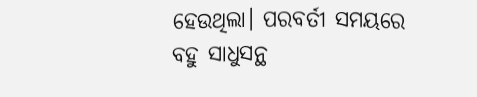ହେଉଥିଲା। ପରବର୍ତୀ ସମୟରେ ବହୁ ସାଧୁସନ୍ଥ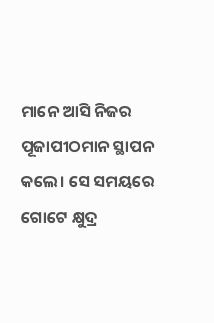ମାନେ ଆସି ନିଜର ପୂଜାପୀଠମାନ ସ୍ଥାପନ କଲେ। ସେ ସମୟରେ ଗୋଟେ କ୍ଷୁଦ୍ର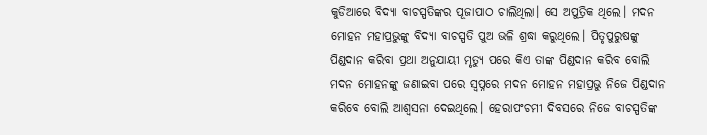କୁଡିଆରେ ବିଦ୍ୟା ବାଚସ୍ପତିଙ୍କର ପୂଜାପାଠ ଚାଲିଥିଲା। ସେ ଅପୁତ୍ରିକ ଥିଲେ। ମଦନ ମୋହନ ମହାପ୍ରଭୁଙ୍କୁ ବିଦ୍ୟା ବାଚସ୍ପତି ପୁଅ ଭଳି ଶ୍ରଦ୍ଧା କରୁଥିଲେ। ପିତୃପୁରୁଷଙ୍କୁ ପିଣ୍ଡଦାନ କରିବା ପ୍ରଥା ଅନୁଯାୟୀ ମୃତ୍ୟୁ ପରେ କିଏ ତାଙ୍କ ପିଣ୍ଡଦାନ କରିବ ବୋଲି ମଦନ ମୋହନଙ୍କୁ ଜଣାଇବା ପରେ ସ୍ୱପ୍ନରେ ମଦନ ମୋହନ ମହାପ୍ରଭୁ ନିଜେ ପିଣ୍ଡଦାନ କରିବେ ବୋଲି ଆଶ୍ୱସନା ଦେଇଥିଲେ। ହେରାପଂଚମୀ ଦିବସରେ ନିଜେ ବାଚସ୍ପତିଙ୍କ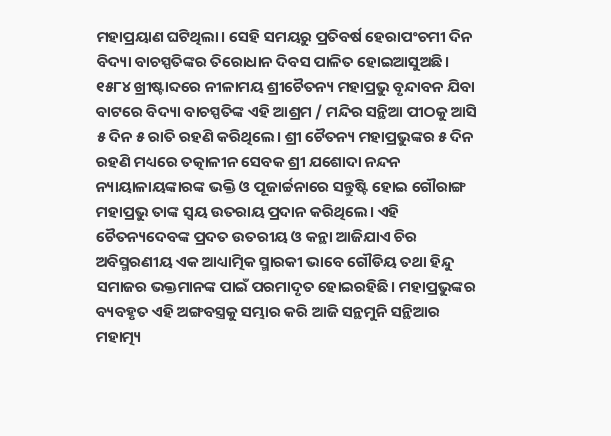ମହାପ୍ରୟାଣ ଘଟିଥିଲା। ସେହି ସମୟରୁ ପ୍ରତିବର୍ଷ ହେରାପଂଚମୀ ଦିନ ବିଦ୍ୟା ବାଚସ୍ପତିଙ୍କର ତିରୋଧାନ ଦିବସ ପାଳିତ ହୋଇଆସୁଅଛି। ୧୫୮୪ ଖ୍ରୀଷ୍ଟାବ୍ଦରେ ନୀଳାମୟ ଶ୍ରୀଚୈତନ୍ୟ ମହାପ୍ରଭୁ ବୃନ୍ଦାବନ ଯିବା ବାଟରେ ବିଦ୍ୟା ବାଚସ୍ପତିଙ୍କ ଏହି ଆଶ୍ରମ / ମନ୍ଦିର ସନ୍ଥିଆ ପୀଠକୁ ଆସି ୫ ଦିନ ୫ ରାତି ରହଣି କରିଥିଲେ। ଶ୍ରୀ ଚୈତନ୍ୟ ମହାପ୍ରଭୁଙ୍କର ୫ ଦିନ ରହଣି ମଧ୍ୟରେ ତତ୍କାଳୀନ ସେବକ ଶ୍ରୀ ଯଶୋଦା ନନ୍ଦନ ନ୍ୟାୟାଳାୟଙ୍କାରଙ୍କ ଭକ୍ତି ଓ ପୂଜାର୍ଚ୍ଚନାରେ ସନ୍ତୁଷ୍ଟି ହୋଇ ଗୌରାଙ୍ଗ ମହାପ୍ରଭୁ ତାଙ୍କ ସ୍ୱୟ ଉତରାୟ ପ୍ରଦାନ କରିଥିଲେ। ଏହି ଚୈତନ୍ୟଦେବଙ୍କ ପ୍ରଦତ ଉତରୀୟ ଓ କନ୍ଥା ଆଜିଯାଏ ଚିର ଅବିସ୍ମରଣୀୟ ଏକ ଆଧ୍ୟାତ୍ମିକ ସ୍ମାରକୀ ଭାବେ ଗୌଡିୟ ତଥା ହିନ୍ଦୁ ସମାଜର ଭକ୍ତମାନଙ୍କ ପାଇଁ ପରମାଦୃତ ହୋଇରହିଛି। ମହାପ୍ରଭୁଙ୍କର ବ୍ୟବହୃତ ଏହି ଅଙ୍ଗବସ୍ତ୍ରକୁ ସମ୍ଭାର କରି ଆଜି ସନ୍ଥମୁନି ସନ୍ଥିଆର ମହାତ୍ମ୍ୟ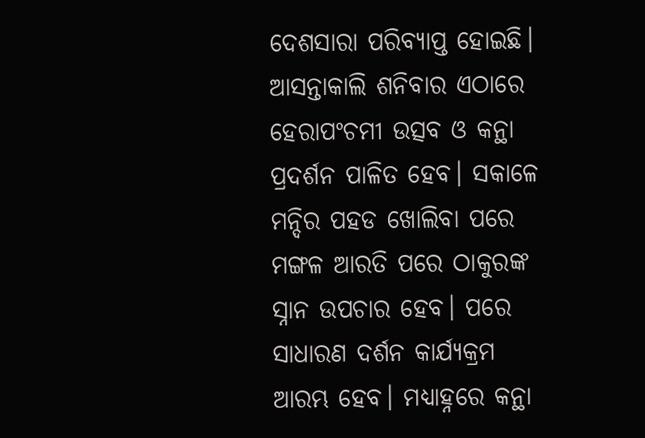ଦେଶସାରା ପରିବ୍ୟାପ୍ତ ହୋଇଛି। ଆସନ୍ତାକାଲି ଶନିବାର ଏଠାରେ ହେରାପଂଚମୀ ଉତ୍ସବ ଓ କନ୍ଥା ପ୍ରଦର୍ଶନ ପାଳିତ ହେବ। ସକାଳେ ମନ୍ଦିର ପହଡ ଖୋଲିବା ପରେ ମଙ୍ଗଳ ଆରତି ପରେ ଠାକୁରଙ୍କ ସ୍ନାନ ଉପଚାର ହେବ। ପରେ ସାଧାରଣ ଦର୍ଶନ କାର୍ଯ୍ୟକ୍ରମ ଆରମ୍ଭ ହେବ। ମଧ୍ୟାହ୍ନରେ କନ୍ଥା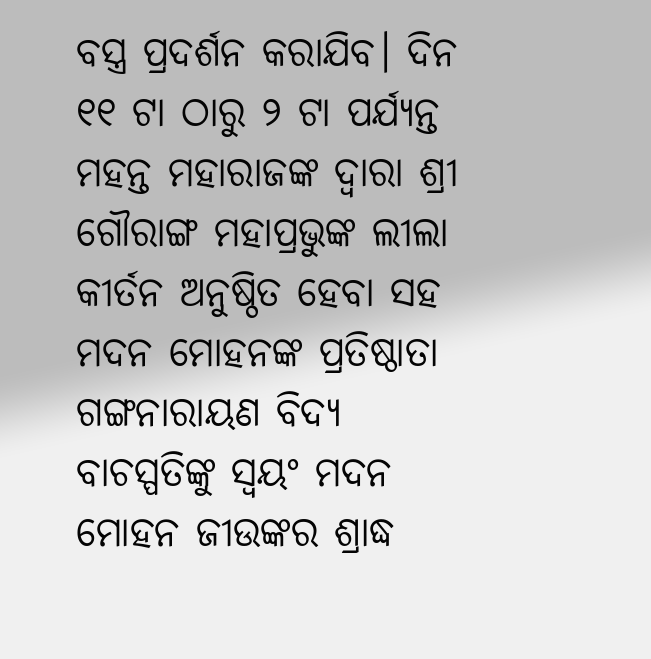ବସ୍ତ୍ର ପ୍ରଦର୍ଶନ କରାଯିବ। ଦିନ ୧୧ ଟା ଠାରୁ ୨ ଟା ପର୍ଯ୍ୟନ୍ତ ମହନ୍ତ ମହାରାଜଙ୍କ ଦ୍ୱାରା ଶ୍ରୀ ଗୌରାଙ୍ଗ ମହାପ୍ରଭୁଙ୍କ ଲୀଲା କୀର୍ତନ ଅନୁଷ୍ଠିତ ହେବା ସହ ମଦନ ମୋହନଙ୍କ ପ୍ରତିଷ୍ଠାତା ଗଙ୍ଗନାରାୟଣ ବିଦ୍ୟ ବାଚସ୍ପତିଙ୍କୁ ସ୍ୱୟଂ ମଦନ ମୋହନ ଜୀଉଙ୍କର ଶ୍ରାଦ୍ଧ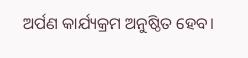ଅର୍ପଣ କାର୍ଯ୍ୟକ୍ରମ ଅନୁଷ୍ଠିତ ହେବ।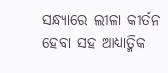ସନ୍ଧ୍ୟାରେ ଲୀଳା କୀର୍ତନ ହେବା ସହ ଆଧ୍ୟାତ୍ମିକ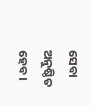ସେବା ଅନୁଷ୍ଠିତ ହେବ।